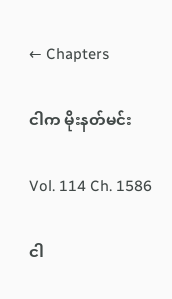← Chapters

ငါက မိုးနတ်မင်း

Vol. 114 Ch. 1586

ငါ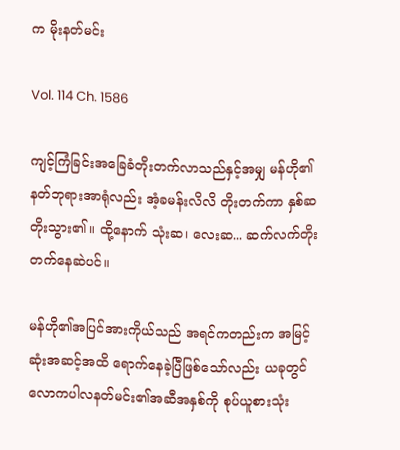က မိုးနတ်မင်း

Vol. 114 Ch. 1586

ကျင့်ကြံခြင်းအခြေခံတိုးတက်လာသည်နှင့်အမျှ မန်ဟို၏နတ်ဘုရားအာရုံလည်း အံ့ခမန်းလိလိ တိုးတက်ကာ နှစ်ဆတိုးသွား၏။ ထို့နောက် သုံးဆ၊ လေးဆ... ဆက်လက်တိုးတက်နေဆဲပင်။

မန်ဟို၏အပြင်အားကိုယ်သည် အရင်ကတည်းက အမြင့်ဆုံးအဆင့်အထိ ရောက်နေခဲ့ပြီဖြစ်သော်လည်း ယခုတွင် လောကပါလနတ်မင်း၏အဆီအနှစ်ကို စုပ်ယူစားသုံး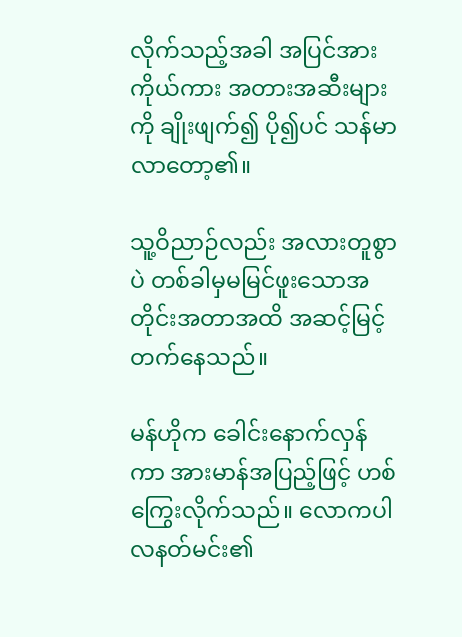လိုက်သည့်အခါ အပြင်အားကိုယ်ကား အတားအဆီးများကို ချိုးဖျက်၍ ပို၍ပင် သန်မာလာတော့၏။

သူ့ဝိညာဉ်လည်း အလားတူစွာပဲ တစ်ခါမှမမြင်ဖူးသောအတိုင်းအတာအထိ အဆင့်မြင့်တက်နေသည်။

မန်ဟိုက ခေါင်းနောက်လှန်ကာ အားမာန်အပြည့်ဖြင့် ဟစ်ကြွေးလိုက်သည်။ လောကပါလနတ်မင်း၏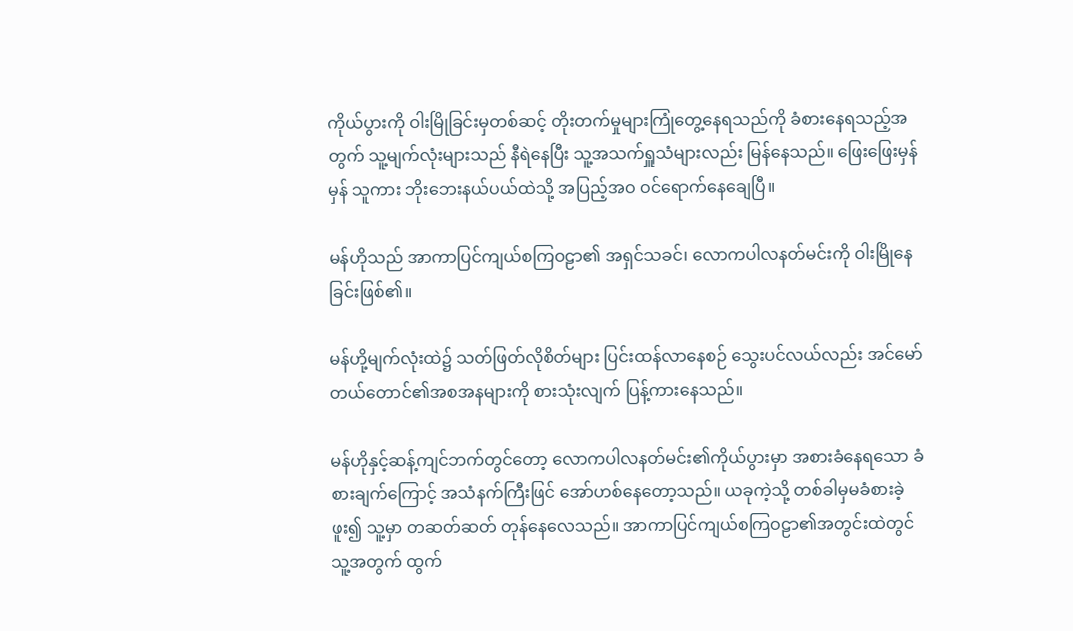ကိုယ်ပွားကို ဝါးမြိုခြင်းမှတစ်ဆင့် တိုးတက်မှုများကြုံတွေ့နေရသည်ကို ခံစားနေရသည့်အတွက် သူ့မျက်လုံးများသည် နီရဲနေပြီး သူ့အသက်ရှူသံများလည်း မြန်နေသည်။ ဖြေးဖြေးမှန်မှန် သူကား ဘိုးဘေးနယ်ပယ်ထဲသို့ အပြည့်အဝ ဝင်ရောက်နေချေပြီ။

မန်ဟိုသည် အာကာပြင်ကျယ်စကြဝဠာ၏ အရှင်သခင်၊ လောကပါလနတ်မင်းကို ဝါးမြိုနေခြင်းဖြစ်၏။

မန်ဟို့မျက်လုံးထဲ၌ သတ်ဖြတ်လိုစိတ်များ ပြင်းထန်လာနေစဉ် သွေးပင်လယ်လည်း အင်မော်တယ်တောင်၏အစအနများကို စားသုံးလျက် ပြန့်ကားနေသည်။

မန်ဟိုနှင့်ဆန့်ကျင်ဘက်တွင်တော့ လောကပါလနတ်မင်း၏ကိုယ်ပွားမှာ အစားခံနေရသော ခံစားချက်ကြောင့် အသံနက်ကြီးဖြင် အော်ဟစ်နေတော့သည်။ ယခုကဲ့သို့ တစ်ခါမှမခံစားခဲ့ဖူး၍ သူ့မှာ တဆတ်ဆတ် တုန်နေလေသည်။ အာကာပြင်ကျယ်စကြဝဠာ၏အတွင်းထဲတွင် သူ့အတွက် ထွက်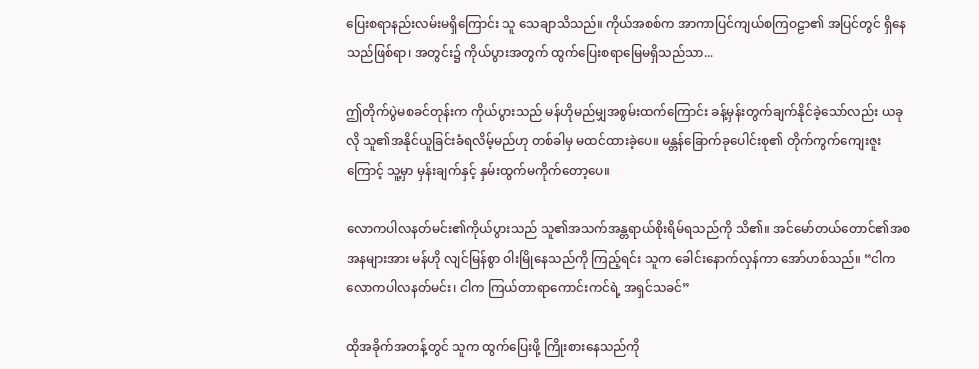ပြေးစရာနည်းလမ်းမရှိကြောင်း သူ သေချာသိသည်။ ကိုယ်အစစ်က အာကာပြင်ကျယ်စကြဝဠာ၏ အပြင်တွင် ရှိနေသည်ဖြစ်ရာ၊ အတွင်း၌ ကိုယ်ပွားအတွက် ထွက်ပြေးစရာမြေမရှိသည်သာ...

ဤတိုက်ပွဲမစခင်တုန်းက ကိုယ်ပွားသည် မန်ဟိုမည်မျှအစွမ်းထက်ကြောင်း ခန့်မှန်းတွက်ချက်နိုင်ခဲ့သော်လည်း ယခုလို သူ၏အနိုင်ယူခြင်းခံရလိမ့်မည်ဟု တစ်ခါမှ မထင်ထားခဲ့ပေ။ မန္တန်ခြောက်ခုပေါင်းစု၏ တိုက်ကွက်ကျေးဇူးကြောင့် သူ့မှာ မှန်းချက်နှင့် နှမ်းထွက်မကိုက်တော့ပေ။

လောကပါလနတ်မင်း၏ကိုယ်ပွားသည် သူ၏အသက်အန္တရာယ်စိုးရိမ်ရသည်ကို သိ၏။ အင်မော်တယ်တောင်၏အစအနများအား မန်ဟို လျင်မြန်စွာ ဝါးမြိုနေသည်ကို ကြည့်ရင်း သူက ခေါင်းနောက်လှန်ကာ အော်ဟစ်သည်။ “ငါက လောကပါလနတ်မင်း၊ ငါက ကြယ်တာရာကောင်းကင်ရဲ့ အရှင်သခင်”

ထိုအခိုက်အတန့်တွင် သူက ထွက်ပြေးဖို့ ကြိုးစားနေသည်ကို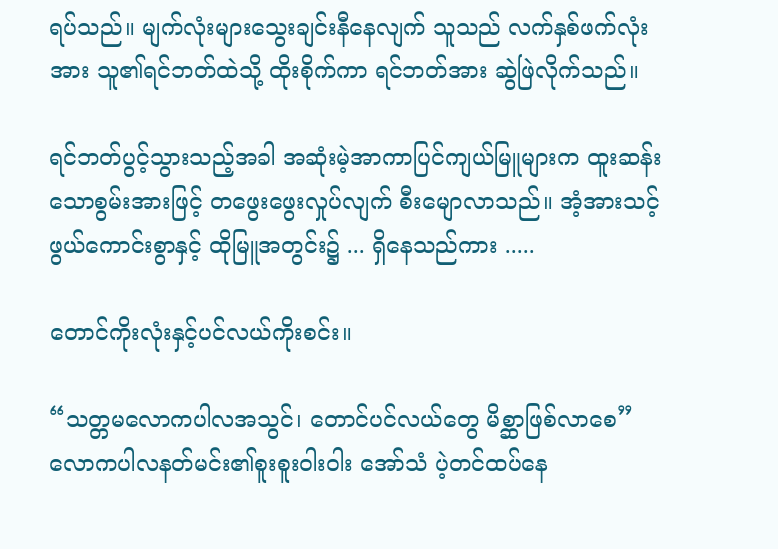ရပ်သည်။ မျက်လုံးများသွေးချင်းနီနေလျက် သူသည် လက်နှစ်ဖက်လုံးအား သူ၏ရင်ဘတ်ထဲသို့ ထိုးစိုက်ကာ ရင်ဘတ်အား ဆွဲဖြဲလိုက်သည်။

ရင်ဘတ်ပွင့်သွားသည့်အခါ အဆုံးမဲ့အာကာပြင်ကျယ်မြူများက ထူးဆန်းသောစွမ်းအားဖြင့် တဖွေးဖွေးလှုပ်လျက် စီးမျောလာသည်။ အံ့အားသင့်ဖွယ်ကောင်းစွာနှင့် ထိုမြူအတွင်း၌ ... ရှိနေသည်ကား .....

တောင်ကိုးလုံးနှင့်ပင်လယ်ကိုးစင်း။

“သတ္တမလောကပါလအသွင်၊ တောင်ပင်လယ်တွေ မိစ္ဆာဖြစ်လာစေ” လောကပါလနတ်မင်း၏စူးစူးဝါးဝါး အော်သံ ပဲ့တင်ထပ်နေ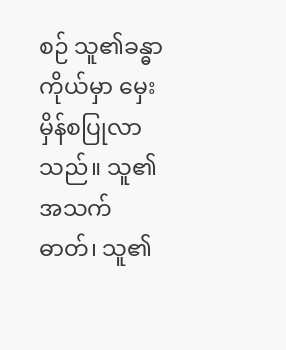စဉ် သူ၏ခန္ဓာကိုယ်မှာ မှေးမှိန်စပြုလာသည်။ သူ၏အသက်ဓာတ်၊ သူ၏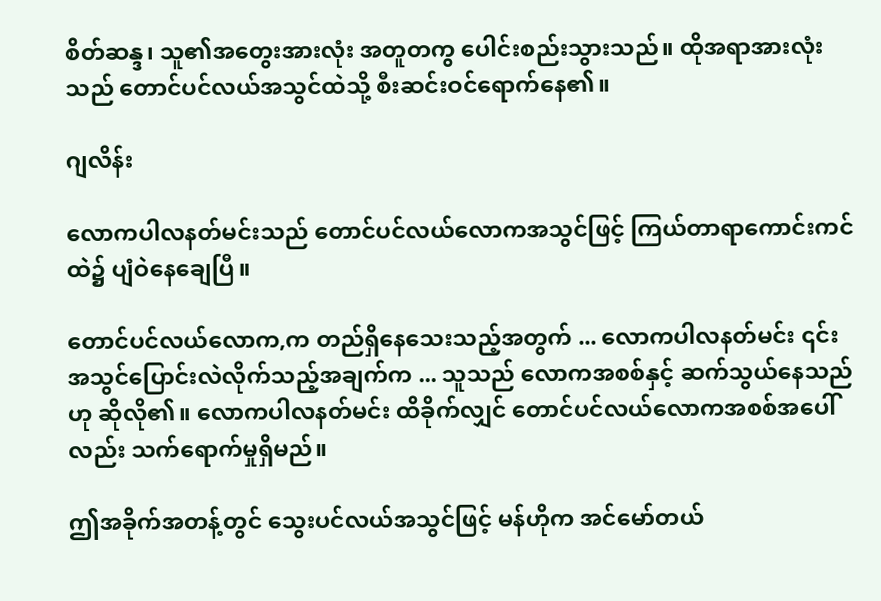စိတ်ဆန္ဒ၊ သူ၏အတွေးအားလုံး အတူတကွ ပေါင်းစည်းသွားသည်။ ထိုအရာအားလုံးသည် တောင်ပင်လယ်အသွင်ထဲသို့ စီးဆင်းဝင်ရောက်နေ၏။

ဂျလိန်း

လောကပါလနတ်မင်းသည် တောင်ပင်လယ်လောကအသွင်ဖြင့် ကြယ်တာရာကောင်းကင်ထဲ၌ ပျံဝဲနေချေပြီ။

တောင်ပင်လယ်လောက,က တည်ရှိနေသေးသည့်အတွက် ... လောကပါလနတ်မင်း ၎င်းအသွင်ပြောင်းလဲလိုက်သည့်အချက်က ... သူသည် လောကအစစ်နှင့် ဆက်သွယ်နေသည်ဟု ဆိုလို၏။ လောကပါလနတ်မင်း ထိခိုက်လျှင် တောင်ပင်လယ်လောကအစစ်အပေါ်လည်း သက်ရောက်မှုရှိမည်။

ဤအခိုက်အတန့်တွင် သွေးပင်လယ်အသွင်ဖြင့် မန်ဟိုက အင်မော်တယ်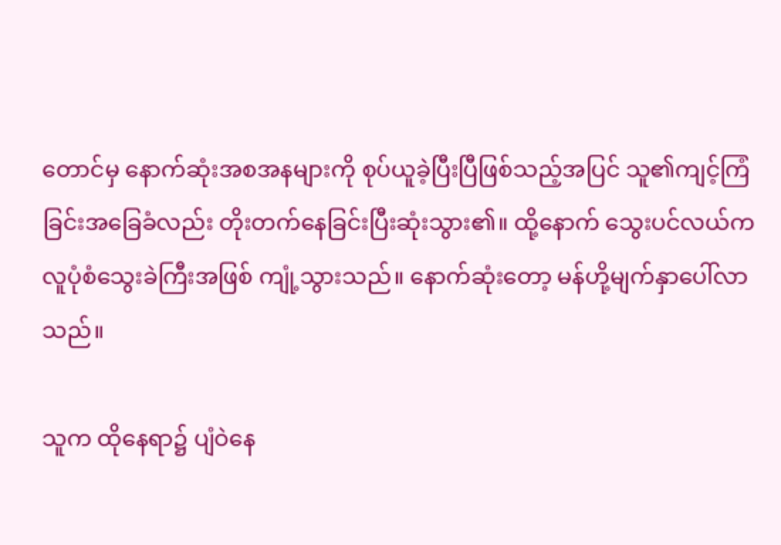တောင်မှ နောက်ဆုံးအစအနများကို စုပ်ယူခဲ့ပြီးပြီဖြစ်သည့်အပြင် သူ၏ကျင့်ကြံခြင်းအခြေခံလည်း တိုးတက်နေခြင်းပြီးဆုံးသွား၏။ ထို့နောက် သွေးပင်လယ်က လူပုံစံသွေးခဲကြီးအဖြစ် ကျုံ့သွားသည်။ နောက်ဆုံးတော့ မန်ဟို့မျက်နှာပေါ်လာသည်။

သူက ထိုနေရာ၌ ပျံဝဲနေ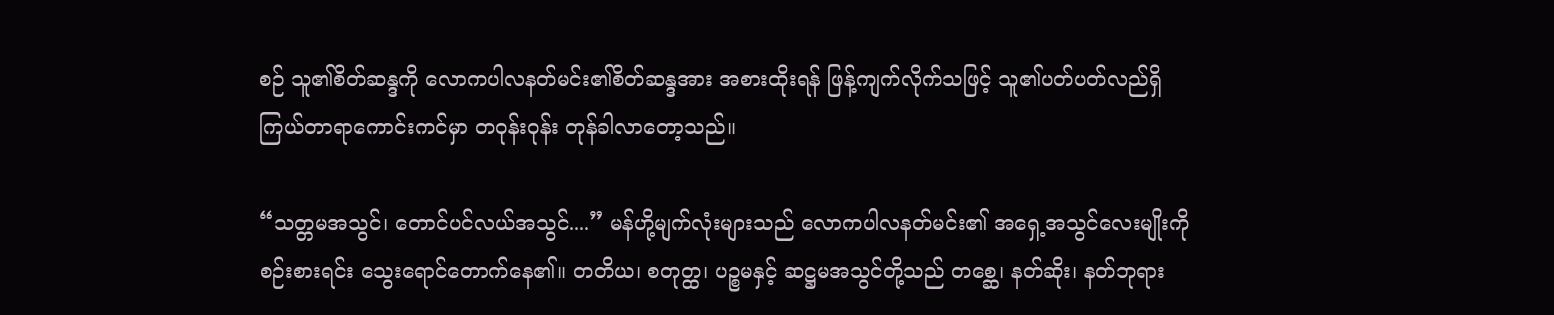စဉ် သူ၏စိတ်ဆန္ဒကို လောကပါလနတ်မင်း၏စိတ်ဆန္ဒအား အစားထိုးရန် ဖြန့်ကျက်လိုက်သဖြင့် သူ၏ပတ်ပတ်လည်ရှိ ကြယ်တာရာကောင်းကင်မှာ တဝုန်းဝုန်း တုန်ခါလာတော့သည်။

“သတ္တမအသွင်၊ တောင်ပင်လယ်အသွင်....” မန်ဟို့မျက်လုံးများသည် လောကပါလနတ်မင်း၏ အရှေ့အသွင်လေးမျိုးကို စဉ်းစားရင်း သွေးရောင်တောက်နေ၏။ တတိယ၊ စတုတ္ထ၊ ပဉ္စမနှင့် ဆဋ္ဌမအသွင်တို့သည် တစ္ဆေ၊ နတ်ဆိုး၊ နတ်ဘုရား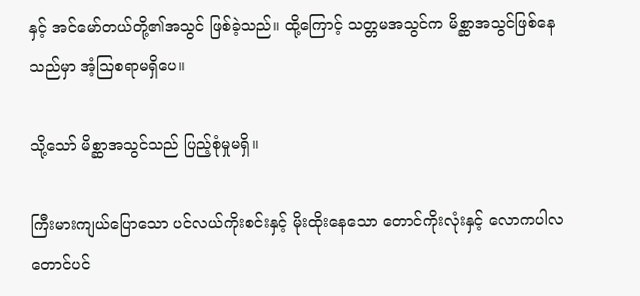နှင့် အင်မော်တယ်တို့၏အသွင် ဖြစ်ခဲ့သည်။ ထို့ကြောင့် သတ္တမအသွင်က မိစ္ဆာအသွင်ဖြစ်နေသည်မှာ အံ့ဩစရာမရှိပေ။

သို့သော် မိစ္ဆာအသွင်သည် ပြည့်စုံမှုမရှိ။

ကြီးမားကျယ်ပြောသော ပင်လယ်ကိုးစင်းနှင့် မိုးထိုးနေသော တောင်ကိုးလုံးနှင့် လောကပါလတောင်ပင်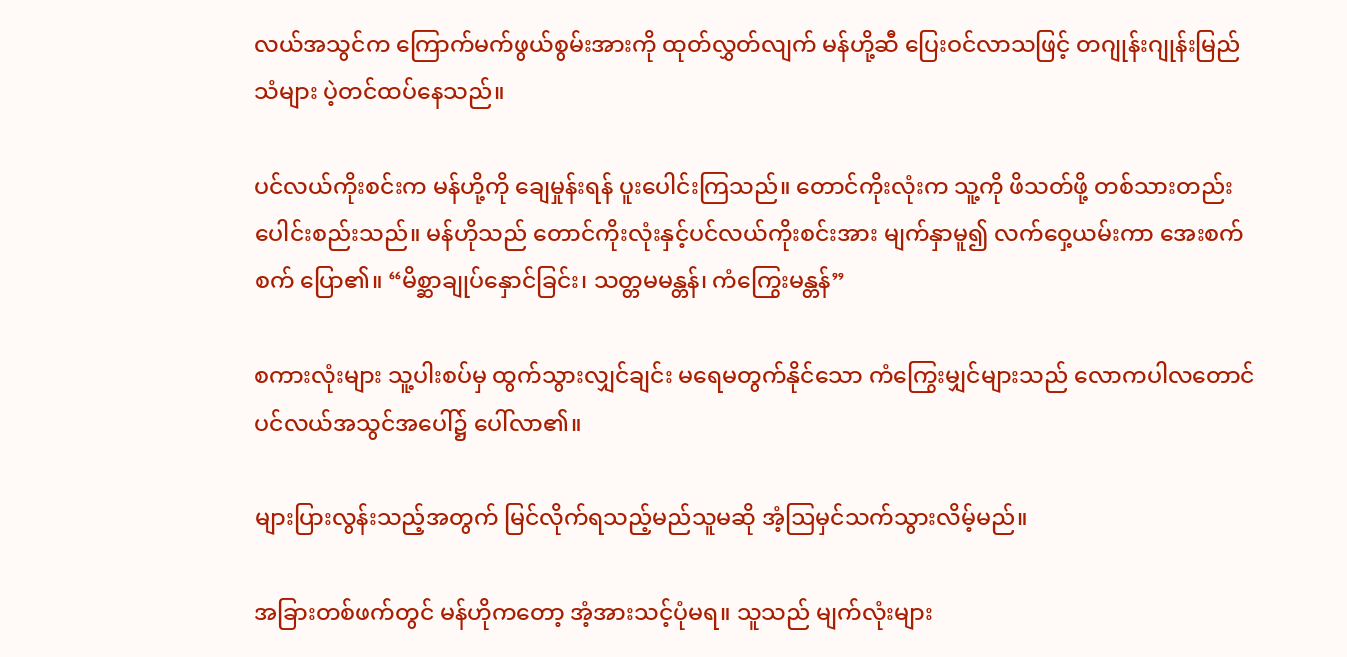လယ်အသွင်က ကြောက်မက်ဖွယ်စွမ်းအားကို ထုတ်လွှတ်လျက် မန်ဟို့ဆီ ပြေးဝင်လာသဖြင့် တဂျုန်းဂျုန်းမြည်သံများ ပဲ့တင်ထပ်နေသည်။

ပင်လယ်ကိုးစင်းက မန်ဟို့ကို‌ ချေမှုန်းရန် ပူးပေါင်းကြသည်။ တောင်ကိုးလုံးက သူ့ကို ဖိသတ်ဖို့ တစ်သားတည်းပေါင်းစည်းသည်။ မန်ဟိုသည် တောင်ကိုးလုံးနှင့်ပင်လယ်ကိုးစင်းအား မျက်နှာမူ၍ လက်ဝှေ့ယမ်းကာ အေးစက်စက် ပြော၏။ “မိစ္ဆာချုပ်နှောင်ခြင်း၊ သတ္တမမန္တန်၊ ကံကြွေးမန္တန်”

စကားလုံးများ သူ့ပါးစပ်မှ ထွက်သွားလျှင်ချင်း မရေမတွက်နိုင်သော ကံကြွေးမျှင်များသည် လောကပါလတောင်ပင်လယ်အသွင်အပေါ်၌ ပေါ်လာ၏။

များပြားလွန်းသည့်အတွက် မြင်လိုက်ရသည့်မည်သူမဆို အံ့ဩမှင်သက်သွားလိမ့်မည်။

အခြားတစ်ဖက်တွင် မန်ဟိုကတော့ အံ့အားသင့်ပုံမရ။ သူသည် မျက်လုံးများ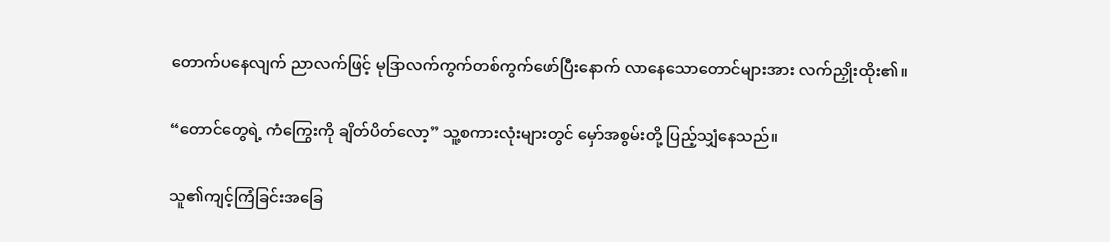တောက်ပနေလျက် ညာလက်ဖြင့် မုဒြာလက်ကွက်တစ်ကွက်ဖော်ပြီးနောက် လာနေသောတောင်များအား လက်ညှိုးထိုး၏။

“တောင်တွေရဲ့ ကံကြွေးကို ချိတ်ပိတ်လော့” သူ့စကားလုံးများတွင် မှော်အစွမ်းတို့ ပြည့်သျှံနေသည်။

သူ၏ကျင့်ကြံခြင်းအခြေ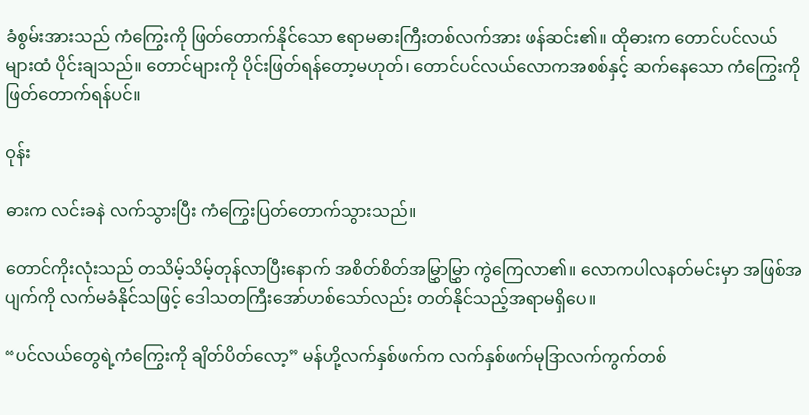ခံစွမ်းအားသည် ကံကြွေးကို ဖြတ်တောက်နိုင်သော ဧရာမဓားကြီးတစ်လက်အား ဖန်ဆင်း၏။ ထိုဓားက တောင်ပင်လယ်များထံ ပိုင်းချသည်။ တောင်များကို ပိုင်းဖြတ်ရန်တော့မဟုတ်၊ တောင်ပင်လယ်လောကအစစ်နှင့် ဆက်နေသော ကံကြွေးကို ဖြတ်တောက်ရန်ပင်။

ဝုန်း

ဓားက လင်းခနဲ လက်သွားပြီး ကံကြွေးပြတ်တောက်သွားသည်။

တောင်ကိုးလုံးသည် တသိမ့်သိမ့်တုန်လာပြီးနောက် အစိတ်စိတ်အမြွှာမြွှာ ကွဲကြေလာ၏။ လောကပါလနတ်မင်းမှာ အဖြစ်အပျက်ကို လက်မခံနိုင်သဖြင့် ဒေါသတကြီးအော်ဟစ်သော်လည်း တတ်နိုင်သည့်အရာမရှိပေ။

“ပင်လယ်တွေရဲ့ကံကြွေးကို ချိတ်ပိတ်လော့” မန်ဟို့လက်နှစ်ဖက်က လက်နှစ်ဖက်မုဒြာလက်ကွက်တစ်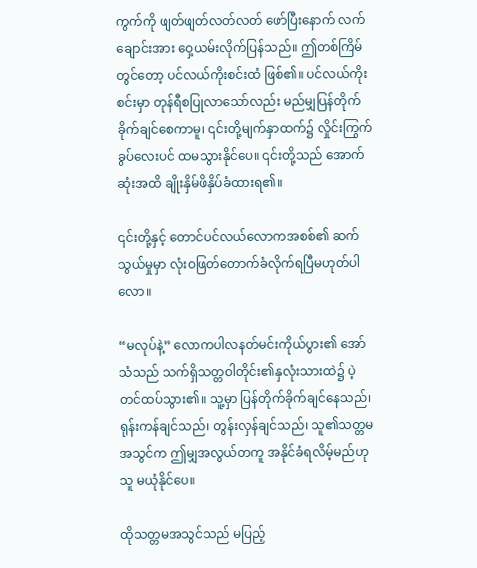ကွက်ကို ဖျတ်ဖျတ်လတ်လတ် ဖော်ပြီးနောက် လက်ချောင်းအား ဝှေ့ယမ်းလိုက်ပြန်သည်။ ဤတစ်ကြိမ်တွင်တော့ ပင်လယ်ကိုးစင်းထံ ဖြစ်၏။ ပင်လယ်ကိုးစင်းမှာ တုန်ရီစပြုလာသော်လည်း မည်မျှပြန်တိုက်ခိုက်ချင်စေကာမူ၊ ၎င်းတို့မျက်နှာထက်၌ လှိုင်းကြွက်ခွပ်လေးပင် ထမသွားနိုင်ပေ။ ၎င်းတို့သည် အောက်ဆုံးအထိ ချိုးနှိမ်ဖိနှိပ်ခံထားရ၏။

၎င်းတို့နှင့် တောင်ပင်လယ်လောကအစစ်၏ ဆက်သွယ်မှုမှာ လုံးဝဖြတ်တောက်ခံလိုက်ရပြီမဟုတ်ပါလော။

“မလုပ်နဲ့” လောကပါလနတ်မင်းကိုယ်ပွား၏ အော်သံသည် သက်ရှိသတ္တဝါတိုင်း၏နှလုံးသားထဲ၌ ပဲ့တင်ထပ်သွား၏။ သူ့မှာ ပြန်တိုက်ခိုက်ချင်နေသည်၊ ရုန်းကန်ချင်သည်၊ တွန်းလှန်ချင်သည်၊ သူ၏သတ္တမအသွင်က ဤမျှအလွယ်တကူ အနိုင်ခံရလိမ့်မည်ဟု သူ မယုံနိုင်ပေ။

ထိုသတ္တမအသွင်သည် မပြည့်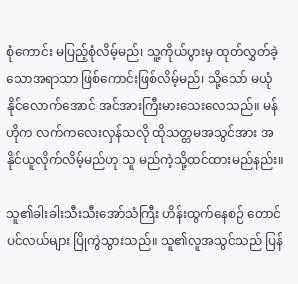စုံကောင်း မပြည့်စုံလိမ့်မည်၊ သူ့ကိုယ်ပွားမှ ထုတ်လွှတ်ခဲ့သောအရာသာ ဖြစ်ကောင်းဖြစ်လိမ့်မည်၊ သို့သော် မယုံနိုင်လောက်အောင် အင်အားကြီးမားသေးလေသည်။ မန်ဟိုက လက်ကလေးလှန်သလို ထိုသတ္တမအသွင်အား အနိုင်ယူလိုက်လိမ့်မည်ဟု သူ မည်ကဲ့သို့ထင်ထားမည်နည်း။

သူ၏ခါးခါးသီးသီးအော်သံကြီး ဟိန်းထွက်နေစဉ် တောင်ပင်လယ်များ ပြိုကွဲသွားသည်။ သူ၏လူအသွင်သည် ပြန်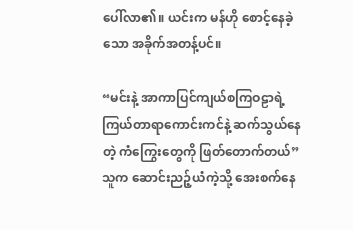ပေါ်လာ၏။ ယင်းက မန်ဟို စောင့်နေခဲ့သော အခိုက်အတန့်ပင်။

“မင်းနဲ့ အာကာပြင်ကျယ်စကြဝဠာရဲ့ကြယ်တာရာကောင်းကင်နဲ့ ဆက်သွယ်နေတဲ့ ကံကြွေးတွေကို ဖြတ်တောက်တယ်” သူက ဆောင်းညဉ့်ယံကဲ့သို့ အေးစက်နေ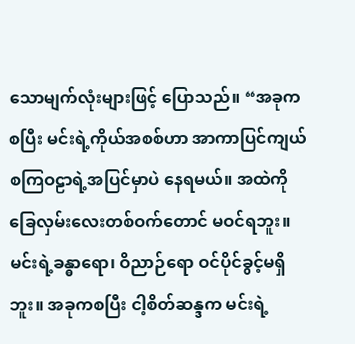သောမျက်လုံးများဖြင့် ပြောသည်။ “အခုကစပြီး မင်းရဲ့ကိုယ်အစစ်ဟာ အာကာပြင်ကျယ်စကြဝဠာရဲ့အပြင်မှာပဲ နေရမယ်။ အထဲကို ခြေလှမ်းလေးတစ်ဝက်တောင် မဝင်ရဘူး။ မင်းရဲ့ခန္ဓာရော၊ ဝိညာဉ်ရော ဝင်ပိုင်ခွင့်မရှိဘူး။ အခုကစပြီး ငါ့စိတ်ဆန္ဒက မင်းရဲ့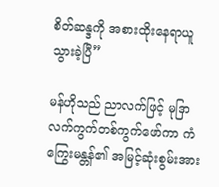စိတ်ဆန္ဒကို အစားထိုးနေရာယူသွားခဲ့ပြီ”

မန်ဟိုသည် ညာလက်ဖြင့် မုဒြာလက်ကွက်တစ်ကွက်ဖော်ကာ ကံကြွေးမန္တန်၏ အမြင့်ဆုံးစွမ်းအား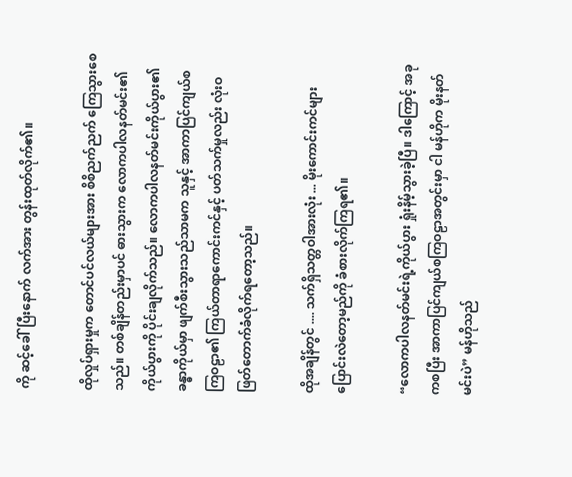ကို ဆင့်ခေါ်ပြီးနောက် လက်အား တွန်းထုတ်လိုက်၏။

ထိုလှုပ်ရှားမှုက တောင်ပင်လယ်များအား စိစိညက်ညက် ကြေသွားစေသည်။ တစ်ချိန်တည်းမှာပင် ဓားသွားက ‌လောကပါလနတ်မင်း၏ကိုယ်ပွားကို ပိုင်းချလိုက်သည်။ လောကပါလနတ်မင်းကိုယ်ပွား၏ခန္ဓာကိုယ်မှာ ဖျက်စီးသွားသည်သာမက သူနှင့် အာကာပြင်ကျယ်စကြဝဠာ၏ ကြယ်တာရာကောင်းကင်နှင့် ပတ်သက်မှုလည်း လုံးဝဖြတ်တောက်ခံလိုက်ရတော့သည်။

ထိုအချိန်တွင် .... သက်ရှိသတ္တဝါအားလုံး ... မိုးကောင်းကင်များ ပြောင်းလဲတော့မည်ကို ခံစားလိုက်ကြရ၏။

“လောကပါလနတ်မင်းရဲ့ကိုယ်ပွား ရှုံးနိမ့်သွားခဲ့ပြီ။ ဒါကြောင့် အခုကစပြီး အာကာပြင်ကျယ်စကြဝဠာအတွင်းမှာ ငါ မန်ဟိုက မိုးနတ်မင်းပဲ” မန်ဟိုသည်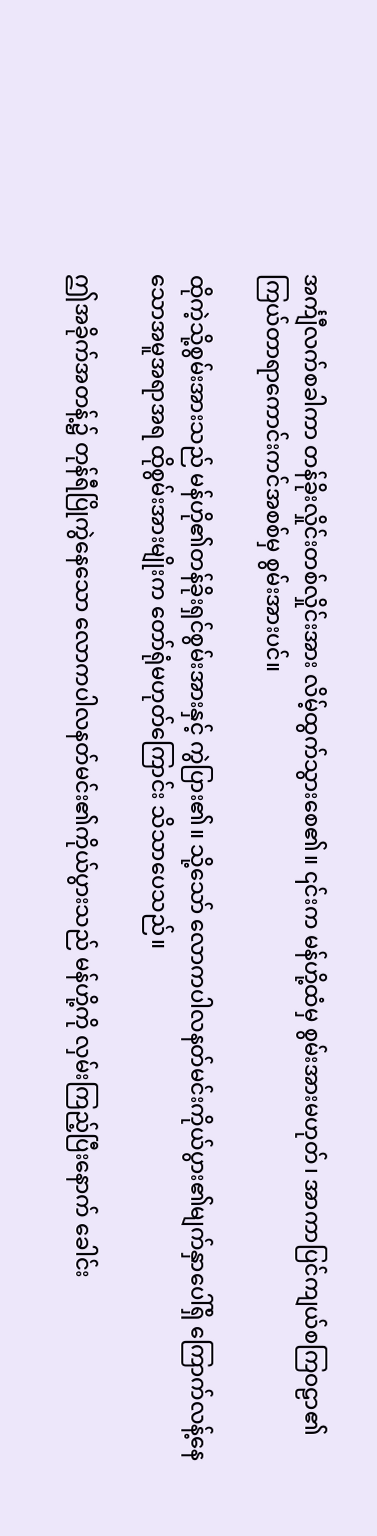အင်္ကျီလက်စခါကာ တန်ခိုးလှိုင်းတစ်လှိုင်းအား လိမ့်ထွက်သွားစေ၏။ ၎င်းက မန်ဟို့ထံမှ စွမ်းအားမဟုတ်၊ အာကာပြင်ကျယ်စကြဝဠာ၏ ကြယ်တာရာကောင်းကင်အစစ်မှ စွမ်းအားပင်။

ထိုကဲ့သို့စွမ်းအားသည် မန်ဟို၏တန်ခိုးရှင်စွမ်းအားနှင့် ကွဲပြား၏။ သို့သော် လောကပါလနတ်မင်းကိုယ်ပွား၏မျက်နှာပေါ်ရှိ ကြောက်လန့်နေသောအမူအရာအရ ထိုစွမ်းအားမျိုးက တော်ရုံမဟုတ်ကြောင်း သိသာပေသည်။

ဤအခိုက်အတန့်၌ တုန်ရီပြိုကွဲနေသော လောကပါလနတ်မင်း၏ကိုယ်ပွားသည် မန်ဟို့ကို လှမ်းကြည့်ပြီးနောက် ခေါင်း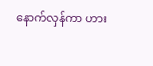နောက်လှန်ကာ ဟား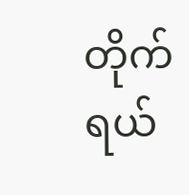တိုက်ရယ်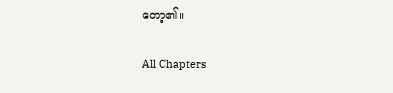တော့၏။

All Chapters